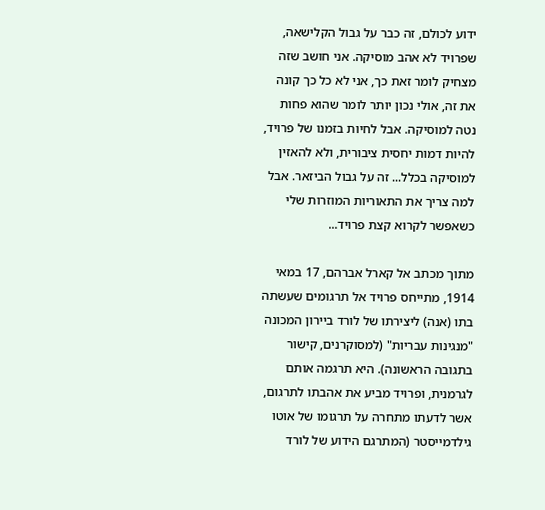ידוע לכולם, זה כבר על גבול הקלישאה, שפרויד לא אהב מוסיקה. אני חושב שזה מצחיק לומר זאת כך, אני לא כל כך קונה את זה, אולי נכון יותר לומר שהוא פחות נטה למוסיקה. אבל לחיות בזמנו של פרויד, להיות דמות יחסית ציבורית, ולא להאזין למוסיקה בכלל... זה על גבול הביזאר. אבל למה צריך את התאוריות המוזרות שלי כשאפשר לקרוא קצת פרויד...

מתוך מכתב אל קארל אברהם, 17 במאי 1914, מתייחס פרויד אל תרגומים שעשתה בתו (אנה) ליצירתו של לורד ביירון המכונה "מנגינות עבריות" (למסוקרנים, קישור בתגובה הראשונה). היא תרגמה אותם לגרמנית, ופרויד מביע את אהבתו לתרגום, אשר לדעתו מתחרה על תרגומו של אוטו גילדמייסטר (המתרגם הידוע של לורד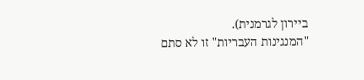ביירון לגרמנית).
"המנגינות העבריות" זו לא סתם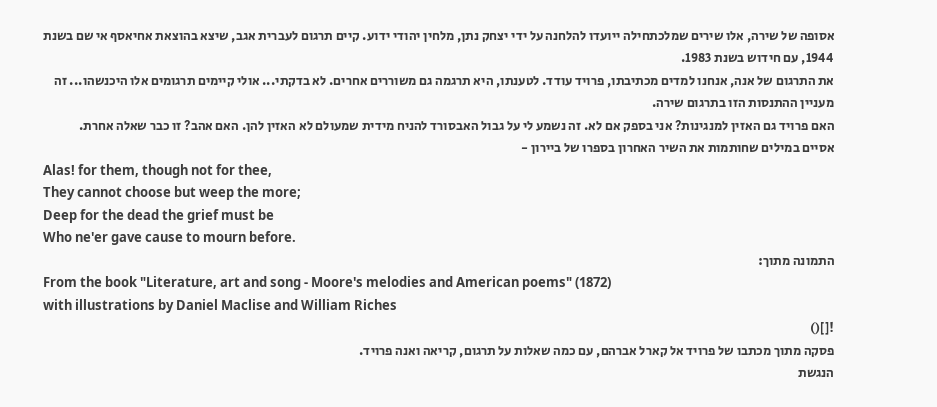אסופה של שירה, אלו שירים שמלכתחילה ייועדו להלחנה על ידי יצחק נתן, מלחין יהודי ידוע. קיים תרגום לעברית אגב, שיצא בהוצאת אחיאסף אי שם בשנת 1944, עם חידוש בשנת 1983.
את התרגום של אנה, אנחנו למדים מכתיבתו, פרויד עודד. לטענתו, היא תרגמה גם משוררים אחרים. לא בדקתי... אולי קיימים תרגומים אלו היכנשהו... זה מעניין ההתנסות הזו בתרגום שירה.
האם פרויד גם האזין למנגינות? אני בספק אם לא. זה נשמע לי על גבול האבסורד להניח מידית שמעולם לא האזין להן. האם אהב? זו כבר שאלה אחרת.
אסיים במילים שחותמות את השיר האחרון בספרו של ביירון -
Alas! for them, though not for thee,
They cannot choose but weep the more;
Deep for the dead the grief must be
Who ne'er gave cause to mourn before.
התמונה מתוך:
From the book "Literature, art and song - Moore's melodies and American poems" (1872)
with illustrations by Daniel Maclise and William Riches
![]()
פסקה מתוך מכתבו של פרויד אל קארל אברהם, עם כמה שאלות על תרגום, קריאה ואנה פרויד.
הנגשת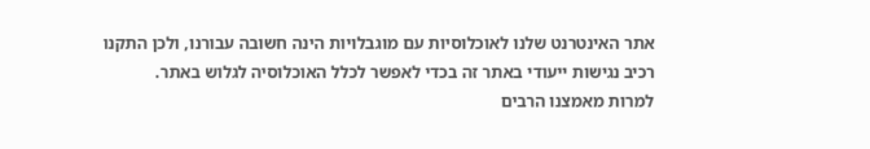אתר האינטרנט שלנו לאוכלוסיות עם מוגבלויות הינה חשובה עבורנו, ולכן התקנו רכיב נגישות ייעודי באתר זה בכדי לאפשר לכלל האוכלוסיה לגלוש באתר.
למרות מאמצנו הרבים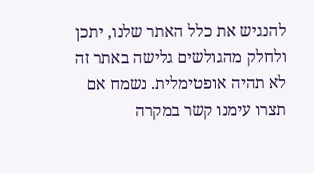להנגיש את כלל האתר שלנו, יתכן ולחלק מהגולשים גלישה באתר זה לא תהיה אופטימלית. נשמח אם תצרו עימנו קשר במקרה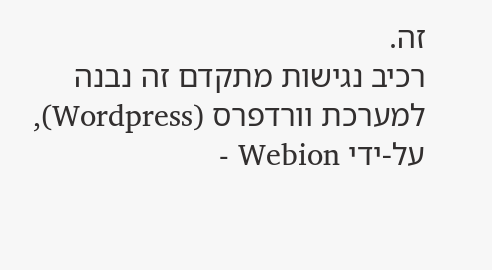זה.
רכיב נגישות מתקדם זה נבנה למערכת וורדפרס (Wordpress), על-ידי Webion -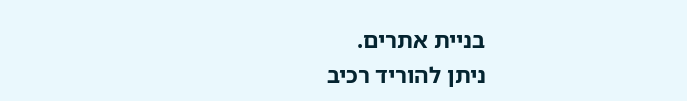בניית אתרים.
ניתן להוריד רכיב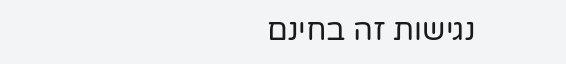נגישות זה בחינם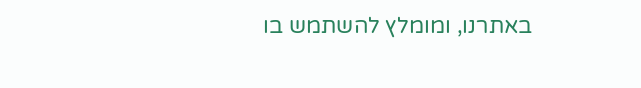באתרנו, ומומלץ להשתמש בו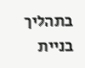בתהליך בניית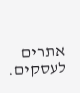אתרים לעסקים.